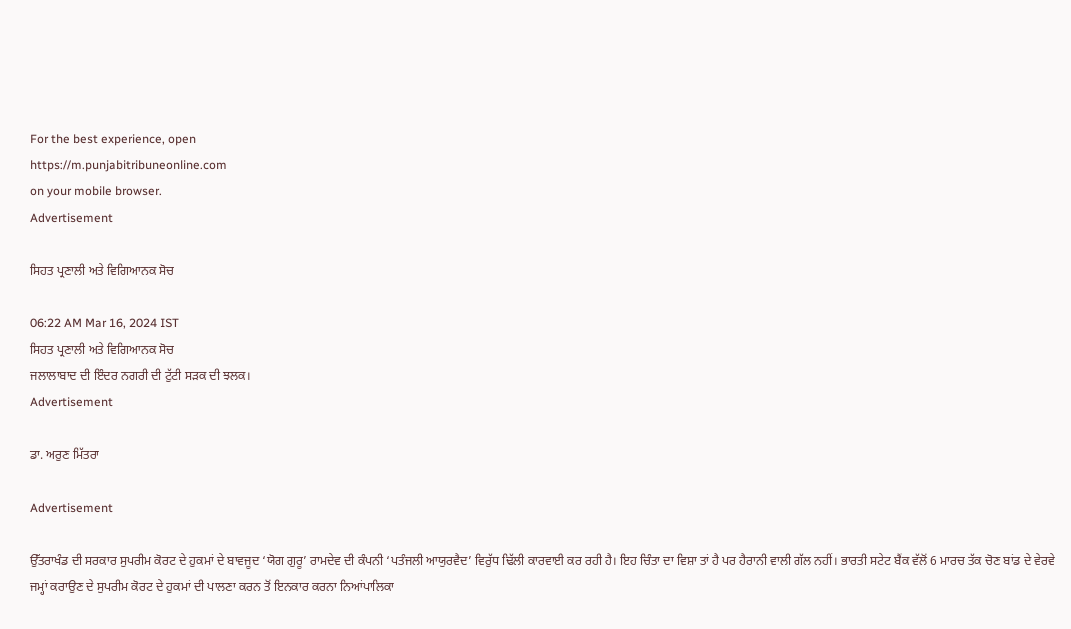For the best experience, open
https://m.punjabitribuneonline.com
on your mobile browser.
Advertisement

ਸਿਹਤ ਪ੍ਰਣਾਲੀ ਅਤੇ ਵਿਗਿਆਨਕ ਸੋਚ

06:22 AM Mar 16, 2024 IST
ਸਿਹਤ ਪ੍ਰਣਾਲੀ ਅਤੇ ਵਿਗਿਆਨਕ ਸੋਚ
ਜਲਾਲਾਬਾਦ ਦੀ ਇੰਦਰ ਨਗਰੀ ਦੀ ਟੁੱਟੀ ਸੜਕ ਦੀ ਝਲਕ।
Advertisement

ਡਾ. ਅਰੁਣ ਮਿੱਤਰਾ

Advertisement

ਉੱਤਰਾਖੰਡ ਦੀ ਸਰਕਾਰ ਸੁਪਰੀਮ ਕੋਰਟ ਦੇ ਹੁਕਮਾਂ ਦੇ ਬਾਵਜੂਦ ‘ਯੋਗ ਗੁਰੂ’ ਰਾਮਦੇਵ ਦੀ ਕੰਪਨੀ ‘ਪਤੰਜਲੀ ਆਯੁਰਵੈਦ’ ਵਿਰੁੱਧ ਢਿੱਲੀ ਕਾਰਵਾਈ ਕਰ ਰਹੀ ਹੈ। ਇਹ ਚਿੰਤਾ ਦਾ ਵਿਸ਼ਾ ਤਾਂ ਹੈ ਪਰ ਹੈਰਾਨੀ ਵਾਲੀ ਗੱਲ ਨਹੀਂ। ਭਾਰਤੀ ਸਟੇਟ ਬੈਂਕ ਵੱਲੋਂ 6 ਮਾਰਚ ਤੱਕ ਚੋਣ ਬਾਂਡ ਦੇ ਵੇਰਵੇ ਜਮ੍ਹਾਂ ਕਰਾਉਣ ਦੇ ਸੁਪਰੀਮ ਕੋਰਟ ਦੇ ਹੁਕਮਾਂ ਦੀ ਪਾਲਣਾ ਕਰਨ ਤੋਂ ਇਨਕਾਰ ਕਰਨਾ ਨਿਆਂਪਾਲਿਕਾ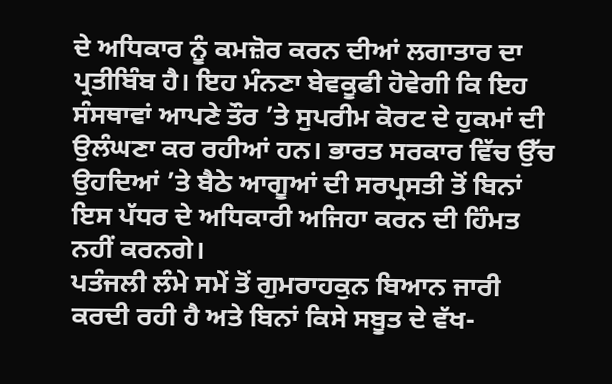ਦੇ ਅਧਿਕਾਰ ਨੂੰ ਕਮਜ਼ੋਰ ਕਰਨ ਦੀਆਂ ਲਗਾਤਾਰ ਦਾ ਪ੍ਰਤੀਬਿੰਬ ਹੈ। ਇਹ ਮੰਨਣਾ ਬੇਵਕੂਫੀ ਹੋਵੇਗੀ ਕਿ ਇਹ ਸੰਸਥਾਵਾਂ ਆਪਣੇ ਤੌਰ ’ਤੇ ਸੁਪਰੀਮ ਕੋਰਟ ਦੇ ਹੁਕਮਾਂ ਦੀ ਉਲੰਘਣਾ ਕਰ ਰਹੀਆਂ ਹਨ। ਭਾਰਤ ਸਰਕਾਰ ਵਿੱਚ ਉੱਚ ਉਹਦਿਆਂ ’ਤੇ ਬੈਠੇ ਆਗੂਆਂ ਦੀ ਸਰਪ੍ਰਸਤੀ ਤੋਂ ਬਿਨਾਂ ਇਸ ਪੱਧਰ ਦੇ ਅਧਿਕਾਰੀ ਅਜਿਹਾ ਕਰਨ ਦੀ ਹਿੰਮਤ ਨਹੀਂ ਕਰਨਗੇ।
ਪਤੰਜਲੀ ਲੰਮੇ ਸਮੇਂ ਤੋਂ ਗੁਮਰਾਹਕੁਨ ਬਿਆਨ ਜਾਰੀ ਕਰਦੀ ਰਹੀ ਹੈ ਅਤੇ ਬਿਨਾਂ ਕਿਸੇ ਸਬੂਤ ਦੇ ਵੱਖ-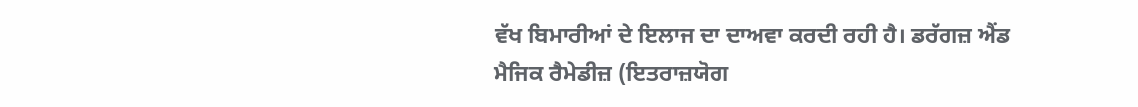ਵੱਖ ਬਿਮਾਰੀਆਂ ਦੇ ਇਲਾਜ ਦਾ ਦਾਅਵਾ ਕਰਦੀ ਰਹੀ ਹੈ। ਡਰੱਗਜ਼ ਐਂਡ ਮੈਜਿਕ ਰੈਮੇਡੀਜ਼ (ਇਤਰਾਜ਼ਯੋਗ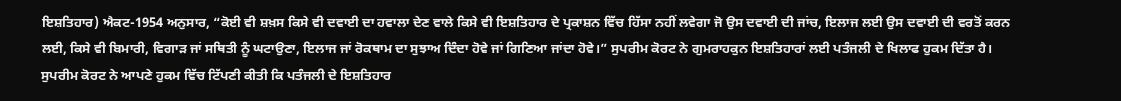ਇਸ਼ਤਿਹਾਰ) ਐਕਟ-1954 ਅਨੁਸਾਰ, “ਕੋਈ ਵੀ ਸ਼ਖ਼ਸ ਕਿਸੇ ਵੀ ਦਵਾਈ ਦਾ ਹਵਾਲਾ ਦੇਣ ਵਾਲੇ ਕਿਸੇ ਵੀ ਇਸ਼ਤਿਹਾਰ ਦੇ ਪ੍ਰਕਾਸ਼ਨ ਵਿੱਚ ਹਿੱਸਾ ਨਹੀਂ ਲਵੇਗਾ ਜੋ ਉਸ ਦਵਾਈ ਦੀ ਜਾਂਚ, ਇਲਾਜ ਲਈ ਉਸ ਦਵਾਈ ਦੀ ਵਰਤੋਂ ਕਰਨ ਲਈ, ਕਿਸੇ ਵੀ ਬਿਮਾਰੀ, ਵਿਗਾੜ ਜਾਂ ਸਥਿਤੀ ਨੂੰ ਘਟਾਉਣਾ, ਇਲਾਜ ਜਾਂ ਰੋਕਥਾਮ ਦਾ ਸੁਝਾਅ ਦਿੰਦਾ ਹੋਵੇ ਜਾਂ ਗਿਣਿਆ ਜਾਂਦਾ ਹੋਵੇ।” ਸੁਪਰੀਮ ਕੋਰਟ ਨੇ ਗੁਮਰਾਹਕੁਨ ਇਸ਼ਤਿਹਾਰਾਂ ਲਈ ਪਤੰਜਲੀ ਦੇ ਖਿਲਾਫ ਹੁਕਮ ਦਿੱਤਾ ਹੈ। ਸੁਪਰੀਮ ਕੋਰਟ ਨੇ ਆਪਣੇ ਹੁਕਮ ਵਿੱਚ ਟਿੱਪਣੀ ਕੀਤੀ ਕਿ ਪਤੰਜਲੀ ਦੇ ਇਸ਼ਤਿਹਾਰ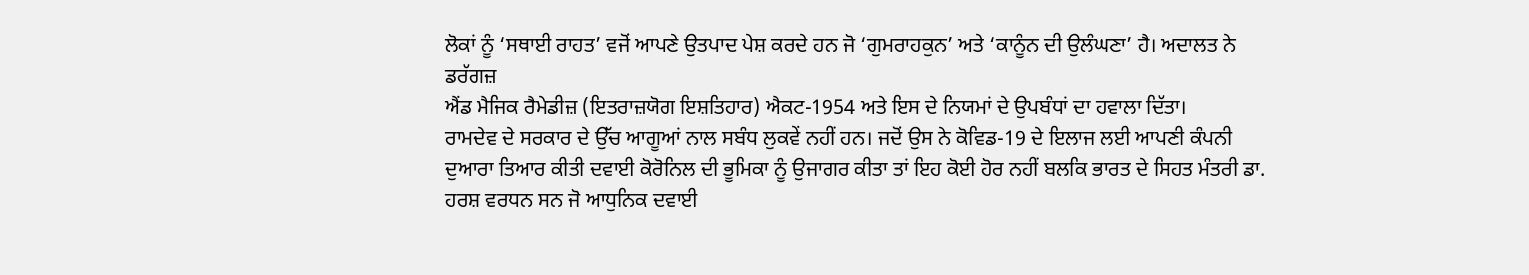ਲੋਕਾਂ ਨੂੰ ‘ਸਥਾਈ ਰਾਹਤ’ ਵਜੋਂ ਆਪਣੇ ਉਤਪਾਦ ਪੇਸ਼ ਕਰਦੇ ਹਨ ਜੋ ‘ਗੁਮਰਾਹਕੁਨ’ ਅਤੇ ‘ਕਾਨੂੰਨ ਦੀ ਉਲੰਘਣਾ’ ਹੈ। ਅਦਾਲਤ ਨੇ ਡਰੱਗਜ਼
ਐਂਡ ਮੈਜਿਕ ਰੈਮੇਡੀਜ਼ (ਇਤਰਾਜ਼ਯੋਗ ਇਸ਼ਤਿਹਾਰ) ਐਕਟ-1954 ਅਤੇ ਇਸ ਦੇ ਨਿਯਮਾਂ ਦੇ ਉਪਬੰਧਾਂ ਦਾ ਹਵਾਲਾ ਦਿੱਤਾ।
ਰਾਮਦੇਵ ਦੇ ਸਰਕਾਰ ਦੇ ਉੱਚ ਆਗੂਆਂ ਨਾਲ ਸਬੰਧ ਲੁਕਵੇਂ ਨਹੀਂ ਹਨ। ਜਦੋਂ ਉਸ ਨੇ ਕੋਵਿਡ-19 ਦੇ ਇਲਾਜ ਲਈ ਆਪਣੀ ਕੰਪਨੀ ਦੁਆਰਾ ਤਿਆਰ ਕੀਤੀ ਦਵਾਈ ਕੋਰੋਨਿਲ ਦੀ ਭੂਮਿਕਾ ਨੂੰ ਉਜਾਗਰ ਕੀਤਾ ਤਾਂ ਇਹ ਕੋਈ ਹੋਰ ਨਹੀਂ ਬਲਕਿ ਭਾਰਤ ਦੇ ਸਿਹਤ ਮੰਤਰੀ ਡਾ. ਹਰਸ਼ ਵਰਧਨ ਸਨ ਜੋ ਆਧੁਨਿਕ ਦਵਾਈ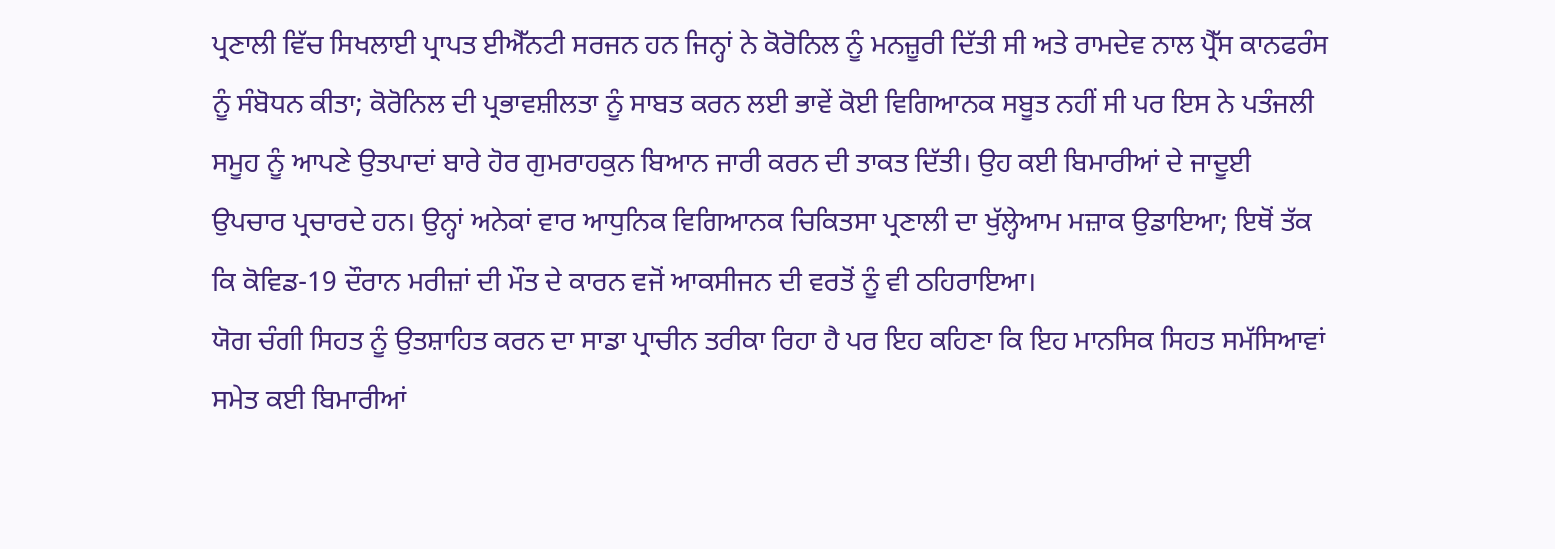ਪ੍ਰਣਾਲੀ ਵਿੱਚ ਸਿਖਲਾਈ ਪ੍ਰਾਪਤ ਈਐੱਨਟੀ ਸਰਜਨ ਹਨ ਜਿਨ੍ਹਾਂ ਨੇ ਕੋਰੋਨਿਲ ਨੂੰ ਮਨਜ਼ੂਰੀ ਦਿੱਤੀ ਸੀ ਅਤੇ ਰਾਮਦੇਵ ਨਾਲ ਪ੍ਰੈੱਸ ਕਾਨਫਰੰਸ ਨੂੰ ਸੰਬੋਧਨ ਕੀਤਾ; ਕੋਰੋਨਿਲ ਦੀ ਪ੍ਰਭਾਵਸ਼ੀਲਤਾ ਨੂੰ ਸਾਬਤ ਕਰਨ ਲਈ ਭਾਵੇਂ ਕੋਈ ਵਿਗਿਆਨਕ ਸਬੂਤ ਨਹੀਂ ਸੀ ਪਰ ਇਸ ਨੇ ਪਤੰਜਲੀ ਸਮੂਹ ਨੂੰ ਆਪਣੇ ਉਤਪਾਦਾਂ ਬਾਰੇ ਹੋਰ ਗੁਮਰਾਹਕੁਨ ਬਿਆਨ ਜਾਰੀ ਕਰਨ ਦੀ ਤਾਕਤ ਦਿੱਤੀ। ਉਹ ਕਈ ਬਿਮਾਰੀਆਂ ਦੇ ਜਾਦੂਈ ਉਪਚਾਰ ਪ੍ਰਚਾਰਦੇ ਹਨ। ਉਨ੍ਹਾਂ ਅਨੇਕਾਂ ਵਾਰ ਆਧੁਨਿਕ ਵਿਗਿਆਨਕ ਚਿਕਿਤਸਾ ਪ੍ਰਣਾਲੀ ਦਾ ਖੁੱਲ੍ਹੇਆਮ ਮਜ਼ਾਕ ਉਡਾਇਆ; ਇਥੋਂ ਤੱਕ ਕਿ ਕੋਵਿਡ-19 ਦੌਰਾਨ ਮਰੀਜ਼ਾਂ ਦੀ ਮੌਤ ਦੇ ਕਾਰਨ ਵਜੋਂ ਆਕਸੀਜਨ ਦੀ ਵਰਤੋਂ ਨੂੰ ਵੀ ਠਹਿਰਾਇਆ।
ਯੋਗ ਚੰਗੀ ਸਿਹਤ ਨੂੰ ਉਤਸ਼ਾਹਿਤ ਕਰਨ ਦਾ ਸਾਡਾ ਪ੍ਰਾਚੀਨ ਤਰੀਕਾ ਰਿਹਾ ਹੈ ਪਰ ਇਹ ਕਹਿਣਾ ਕਿ ਇਹ ਮਾਨਸਿਕ ਸਿਹਤ ਸਮੱਸਿਆਵਾਂ ਸਮੇਤ ਕਈ ਬਿਮਾਰੀਆਂ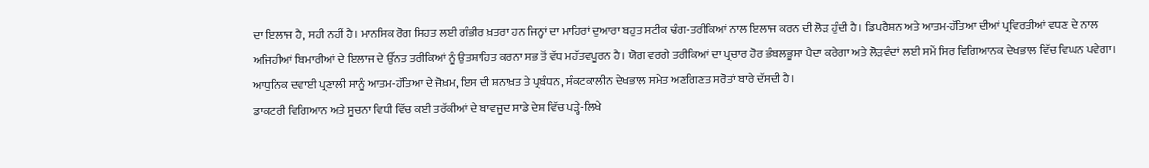ਦਾ ਇਲਾਜ ਹੈ, ਸਹੀ ਨਹੀਂ ਹੈ। ਮਾਨਸਿਕ ਰੋਗ ਸਿਹਤ ਲਈ ਗੰਭੀਰ ਖ਼ਤਰਾ ਹਨ ਜਿਨ੍ਹਾਂ ਦਾ ਮਾਹਿਰਾਂ ਦੁਆਰਾ ਬਹੁਤ ਸਟੀਕ ਢੰਗ-ਤਰੀਕਿਆਂ ਨਾਲ ਇਲਾਜ ਕਰਨ ਦੀ ਲੋੜ ਹੁੰਦੀ ਹੈ। ਡਿਪਰੈਸ਼ਨ ਅਤੇ ਆਤਮ-ਹੱਤਿਆ ਦੀਆਂ ਪ੍ਰਵਿਰਤੀਆਂ ਵਧਣ ਦੇ ਨਾਲ ਅਜਿਹੀਆਂ ਬਿਮਾਰੀਆਂ ਦੇ ਇਲਾਜ ਦੇ ਉੱਨਤ ਤਰੀਕਿਆਂ ਨੂੰ ਉਤਸ਼ਾਹਿਤ ਕਰਨਾ ਸਭ ਤੋਂ ਵੱਧ ਮਹੱਤਵਪੂਰਨ ਹੈ। ਯੋਗ ਵਰਗੇ ਤਰੀਕਿਆਂ ਦਾ ਪ੍ਰਚਾਰ ਹੋਰ ਭੰਬਲਭੂਸਾ ਪੈਦਾ ਕਰੇਗਾ ਅਤੇ ਲੋੜਵੰਦਾਂ ਲਈ ਸਮੇਂ ਸਿਰ ਵਿਗਿਆਨਕ ਦੇਖਭਾਲ ਵਿੱਚ ਵਿਘਨ ਪਵੇਗਾ। ਆਧੁਨਿਕ ਦਵਾਈ ਪ੍ਰਣਾਲੀ ਸਾਨੂੰ ਆਤਮ-ਹੱਤਿਆ ਦੇ ਜੋਖ਼ਮ, ਇਸ ਦੀ ਸ਼ਨਾਖ਼ਤ ਤੇ ਪ੍ਰਬੰਧਨ, ਸੰਕਟਕਾਲੀਨ ਦੇਖਭਾਲ ਸਮੇਤ ਅਣਗਿਣਤ ਸਰੋਤਾਂ ਬਾਰੇ ਦੱਸਦੀ ਹੈ।
ਡਾਕਟਰੀ ਵਿਗਿਆਨ ਅਤੇ ਸੂਚਨਾ ਵਿਧੀ ਵਿੱਚ ਕਈ ਤਰੱਕੀਆਂ ਦੇ ਬਾਵਜੂਦ ਸਾਡੇ ਦੇਸ਼ ਵਿੱਚ ਪੜ੍ਹੇ-ਲਿਖੇ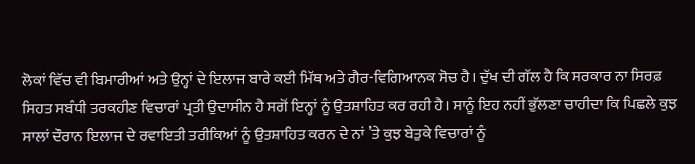ਲੋਕਾਂ ਵਿੱਚ ਵੀ ਬਿਮਾਰੀਆਂ ਅਤੇ ਉਨ੍ਹਾਂ ਦੇ ਇਲਾਜ ਬਾਰੇ ਕਈ ਮਿੱਥ ਅਤੇ ਗੈਰ-ਵਿਗਿਆਨਕ ਸੋਚ ਹੈ। ਦੁੱਖ ਦੀ ਗੱਲ ਹੈ ਕਿ ਸਰਕਾਰ ਨਾ ਸਿਰਫ਼ ਸਿਹਤ ਸਬੰਧੀ ਤਰਕਹੀਣ ਵਿਚਾਰਾਂ ਪ੍ਰਤੀ ਉਦਾਸੀਨ ਹੈ ਸਗੋਂ ਇਨ੍ਹਾਂ ਨੂੰ ਉਤਸ਼ਾਹਿਤ ਕਰ ਰਹੀ ਹੈ। ਸਾਨੂੰ ਇਹ ਨਹੀਂ ਭੁੱਲਣਾ ਚਾਹੀਦਾ ਕਿ ਪਿਛਲੇ ਕੁਝ ਸਾਲਾਂ ਦੌਰਾਨ ਇਲਾਜ ਦੇ ਰਵਾਇਤੀ ਤਰੀਕਿਆਂ ਨੂੰ ਉਤਸ਼ਾਹਿਤ ਕਰਨ ਦੇ ਨਾਂ ’ਤੇ ਕੁਝ ਬੇਤੁਕੇ ਵਿਚਾਰਾਂ ਨੂੰ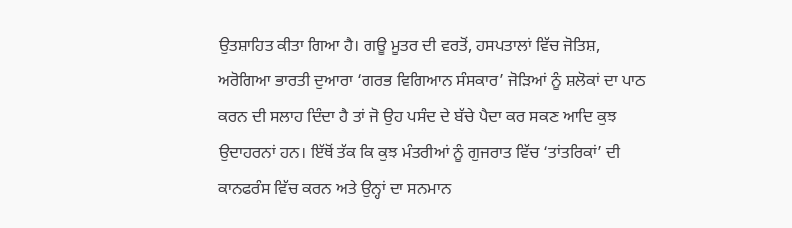ਉਤਸ਼ਾਹਿਤ ਕੀਤਾ ਗਿਆ ਹੈ। ਗਊ ਮੂਤਰ ਦੀ ਵਰਤੋਂ, ਹਸਪਤਾਲਾਂ ਵਿੱਚ ਜੋਤਿਸ਼, ਅਰੋਗਿਆ ਭਾਰਤੀ ਦੁਆਰਾ ‘ਗਰਭ ਵਿਗਿਆਨ ਸੰਸਕਾਰ’ ਜੋੜਿਆਂ ਨੂੰ ਸ਼ਲੋਕਾਂ ਦਾ ਪਾਠ ਕਰਨ ਦੀ ਸਲਾਹ ਦਿੰਦਾ ਹੈ ਤਾਂ ਜੋ ਉਹ ਪਸੰਦ ਦੇ ਬੱਚੇ ਪੈਦਾ ਕਰ ਸਕਣ ਆਦਿ ਕੁਝ ਉਦਾਹਰਨਾਂ ਹਨ। ਇੱਥੋਂ ਤੱਕ ਕਿ ਕੁਝ ਮੰਤਰੀਆਂ ਨੂੰ ਗੁਜਰਾਤ ਵਿੱਚ ‘ਤਾਂਤਰਿਕਾਂ’ ਦੀ ਕਾਨਫਰੰਸ ਵਿੱਚ ਕਰਨ ਅਤੇ ਉਨ੍ਹਾਂ ਦਾ ਸਨਮਾਨ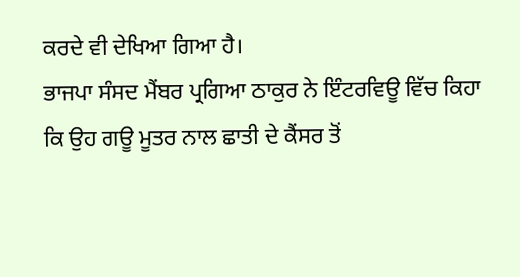ਕਰਦੇ ਵੀ ਦੇਖਿਆ ਗਿਆ ਹੈ।
ਭਾਜਪਾ ਸੰਸਦ ਮੈਂਬਰ ਪ੍ਰਗਿਆ ਠਾਕੁਰ ਨੇ ਇੰਟਰਵਿਊ ਵਿੱਚ ਕਿਹਾ ਕਿ ਉਹ ਗਊ ਮੂਤਰ ਨਾਲ ਛਾਤੀ ਦੇ ਕੈਂਸਰ ਤੋਂ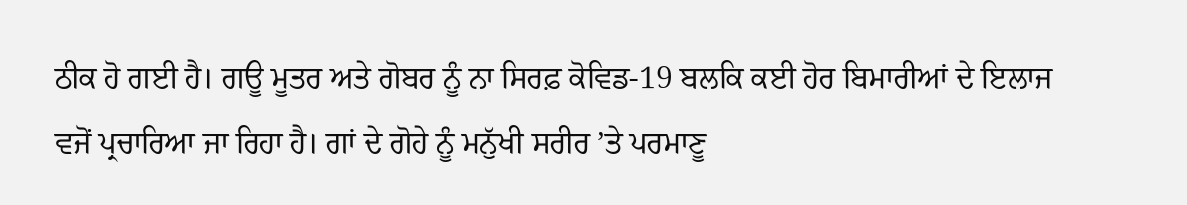ਠੀਕ ਹੋ ਗਈ ਹੈ। ਗਊ ਮੂਤਰ ਅਤੇ ਗੋਬਰ ਨੂੰ ਨਾ ਸਿਰਫ਼ ਕੋਵਿਡ-19 ਬਲਕਿ ਕਈ ਹੋਰ ਬਿਮਾਰੀਆਂ ਦੇ ਇਲਾਜ ਵਜੋਂ ਪ੍ਰਚਾਰਿਆ ਜਾ ਰਿਹਾ ਹੈ। ਗਾਂ ਦੇ ਗੋਹੇ ਨੂੰ ਮਨੁੱਖੀ ਸਰੀਰ ’ਤੇ ਪਰਮਾਣੂ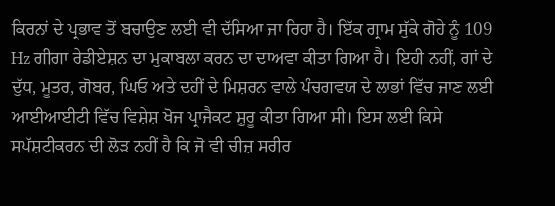ਕਿਰਨਾਂ ਦੇ ਪ੍ਰਭਾਵ ਤੋਂ ਬਚਾਉਣ ਲਈ ਵੀ ਦੱਸਿਆ ਜਾ ਰਿਹਾ ਹੈ। ਇੱਕ ਗ੍ਰਾਮ ਸੁੱਕੇ ਗੋਹੇ ਨੂੰ 109 Hz ਗੀਗਾ ਰੇਡੀਏਸ਼ਨ ਦਾ ਮੁਕਾਬਲਾ ਕਰਨ ਦਾ ਦਾਅਵਾ ਕੀਤਾ ਗਿਆ ਹੈ। ਇਹੀ ਨਹੀਂ, ਗਾਂ ਦੇ ਦੁੱਧ, ਮੂਤਰ, ਗੋਬਰ, ਘਿਓ ਅਤੇ ਦਹੀਂ ਦੇ ਮਿਸ਼ਰਨ ਵਾਲੇ ਪੰਚਗਵਯ ਦੇ ਲਾਭਾਂ ਵਿੱਚ ਜਾਣ ਲਈ ਆਈਆਈਟੀ ਵਿੱਚ ਵਿਸ਼ੇਸ਼ ਖੋਜ ਪ੍ਰਾਜੈਕਟ ਸ਼ੁਰੂ ਕੀਤਾ ਗਿਆ ਸੀ। ਇਸ ਲਈ ਕਿਸੇ ਸਪੱਸ਼ਟੀਕਰਨ ਦੀ ਲੋੜ ਨਹੀਂ ਹੈ ਕਿ ਜੋ ਵੀ ਚੀਜ਼ ਸਰੀਰ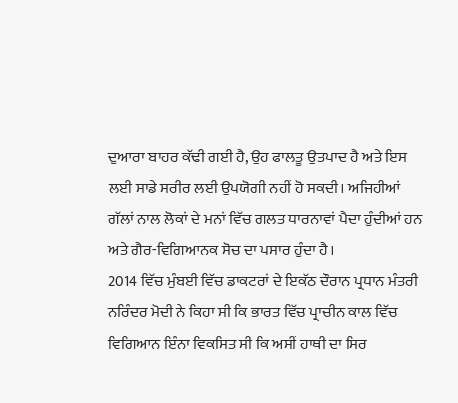ਦੁਆਰਾ ਬਾਹਰ ਕੱਢੀ ਗਈ ਹੈ, ਉਹ ਫਾਲਤੂ ਉਤਪਾਦ ਹੈ ਅਤੇ ਇਸ ਲਈ ਸਾਡੇ ਸਰੀਰ ਲਈ ਉਪਯੋਗੀ ਨਹੀਂ ਹੋ ਸਕਦੀ। ਅਜਿਹੀਆਂ ਗੱਲਾਂ ਨਾਲ ਲੋਕਾਂ ਦੇ ਮਨਾਂ ਵਿੱਚ ਗਲਤ ਧਾਰਨਾਵਾਂ ਪੈਦਾ ਹੁੰਦੀਆਂ ਹਨ ਅਤੇ ਗੈਰ-ਵਿਗਿਆਨਕ ਸੋਚ ਦਾ ਪਸਾਰ ਹੁੰਦਾ ਹੈ।
2014 ਵਿੱਚ ਮੁੰਬਈ ਵਿੱਚ ਡਾਕਟਰਾਂ ਦੇ ਇਕੱਠ ਦੌਰਾਨ ਪ੍ਰਧਾਨ ਮੰਤਰੀ ਨਰਿੰਦਰ ਮੋਦੀ ਨੇ ਕਿਹਾ ਸੀ ਕਿ ਭਾਰਤ ਵਿੱਚ ਪ੍ਰਾਚੀਨ ਕਾਲ ਵਿੱਚ ਵਿਗਿਆਨ ਇੰਨਾ ਵਿਕਸਿਤ ਸੀ ਕਿ ਅਸੀਂ ਹਾਥੀ ਦਾ ਸਿਰ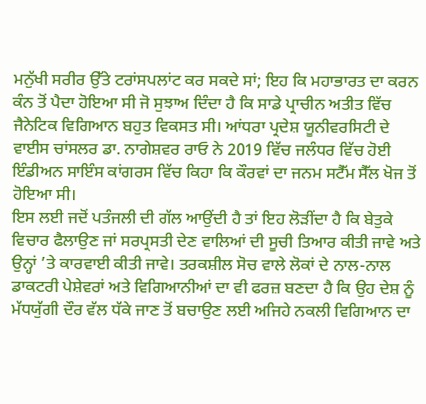ਮਨੁੱਖੀ ਸਰੀਰ ਉੱਤੇ ਟਰਾਂਸਪਲਾਂਟ ਕਰ ਸਕਦੇ ਸਾਂ; ਇਹ ਕਿ ਮਹਾਭਾਰਤ ਦਾ ਕਰਨ ਕੰਨ ਤੋਂ ਪੈਦਾ ਹੋਇਆ ਸੀ ਜੋ ਸੁਝਾਅ ਦਿੰਦਾ ਹੈ ਕਿ ਸਾਡੇ ਪ੍ਰਾਚੀਨ ਅਤੀਤ ਵਿੱਚ ਜੈਨੇਟਿਕ ਵਿਗਿਆਨ ਬਹੁਤ ਵਿਕਸਤ ਸੀ। ਆਂਧਰਾ ਪ੍ਰਦੇਸ਼ ਯੂਨੀਵਰਸਿਟੀ ਦੇ ਵਾਈਸ ਚਾਂਸਲਰ ਡਾ. ਨਾਗੇਸ਼ਵਰ ਰਾਓ ਨੇ 2019 ਵਿੱਚ ਜਲੰਧਰ ਵਿੱਚ ਹੋਈ ਇੰਡੀਅਨ ਸਾਇੰਸ ਕਾਂਗਰਸ ਵਿੱਚ ਕਿਹਾ ਕਿ ਕੌਰਵਾਂ ਦਾ ਜਨਮ ਸਟੈੱਮ ਸੈੱਲ ਖੋਜ ਤੋਂ ਹੋਇਆ ਸੀ।
ਇਸ ਲਈ ਜਦੋਂ ਪਤੰਜਲੀ ਦੀ ਗੱਲ ਆਉਂਦੀ ਹੈ ਤਾਂ ਇਹ ਲੋੜੀਂਦਾ ਹੈ ਕਿ ਬੇਤੁਕੇ ਵਿਚਾਰ ਫੈਲਾਉਣ ਜਾਂ ਸਰਪ੍ਰਸਤੀ ਦੇਣ ਵਾਲਿਆਂ ਦੀ ਸੂਚੀ ਤਿਆਰ ਕੀਤੀ ਜਾਵੇ ਅਤੇ ਉਨ੍ਹਾਂ ’ਤੇ ਕਾਰਵਾਈ ਕੀਤੀ ਜਾਵੇ। ਤਰਕਸ਼ੀਲ ਸੋਚ ਵਾਲੇ ਲੋਕਾਂ ਦੇ ਨਾਲ-ਨਾਲ ਡਾਕਟਰੀ ਪੇਸ਼ੇਵਰਾਂ ਅਤੇ ਵਿਗਿਆਨੀਆਂ ਦਾ ਵੀ ਫਰਜ਼ ਬਣਦਾ ਹੈ ਕਿ ਉਹ ਦੇਸ਼ ਨੂੰ ਮੱਧਯੁੱਗੀ ਦੌਰ ਵੱਲ ਧੱਕੇ ਜਾਣ ਤੋਂ ਬਚਾਉਣ ਲਈ ਅਜਿਹੇ ਨਕਲੀ ਵਿਗਿਆਨ ਦਾ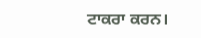ਟਾਕਰਾ ਕਰਨ।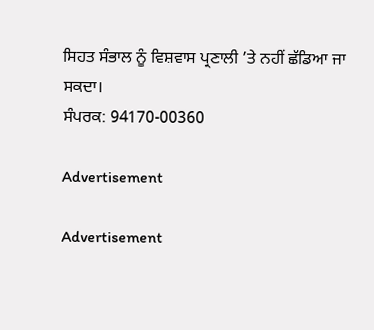ਸਿਹਤ ਸੰਭਾਲ ਨੂੰ ਵਿਸ਼ਵਾਸ ਪ੍ਰਣਾਲੀ ’ਤੇ ਨਹੀਂ ਛੱਡਿਆ ਜਾ ਸਕਦਾ।
ਸੰਪਰਕ: 94170-00360

Advertisement

Advertisement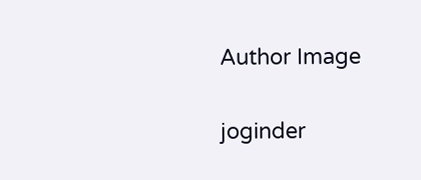Author Image

joginder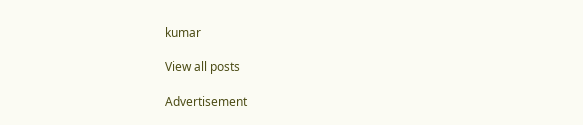kumar

View all posts

Advertisement